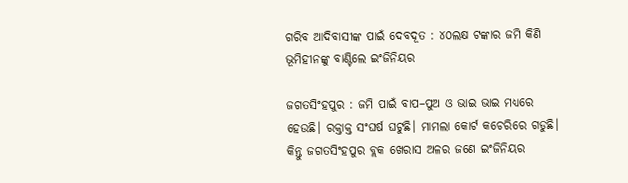ଗରିବ ଆଦିବାସୀଙ୍କ ପାଇଁ ଦେବଦୂତ : ୪୦ଲକ୍ଷ ଟଙ୍କାର ଜମି କିଣି ଭୂମିହୀନଙ୍କୁ ବାଣ୍ଟିଲେ ଇଂଜିନିୟର

ଜଗତସିଂହପୁର : ଜମି ପାଇଁ ବାପ–ପୁଅ ଓ ଭାଇ ଭାଇ ମଧ୍ୟରେ ହେଉଛି। ରକ୍ତାକ୍ତ ସଂଘର୍ଷ ଘଟୁଛି। ମାମଲା କୋର୍ଟ କଚେରିରେ ଗଡୁଛି। କିନ୍ତୁ ଜଗତସିଂହପୁର ବ୍ଲକ ଖେରାସ ଅ‌ଳର ଜଣେ ଇଂଜିନିୟର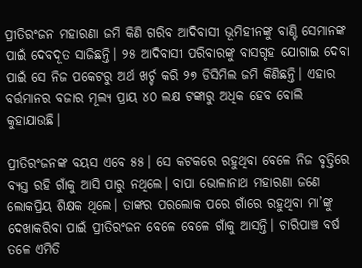ପ୍ରୀତିରଂଜନ ମହାରଣା ଜମି କିଣି ଗରିବ ଆଦିବାସୀ ଭୂମିହୀନଙ୍କୁ ବାଣ୍ଟି ସେମାନଙ୍କ ପାଇଁ ଦେବଦୂତ ସାଜିଛନ୍ତି। ୨୫ ଆଦିବାସୀ ପରିବାରଙ୍କୁ ବାସଗୃହ ଯୋଗାଇ ଦେବା ପାଇଁ ସେ ନିଜ ପକେଟରୁ ଅର୍ଥ ଖର୍ଚ୍ଚ କରି ୨୭ ଡିସିମିଲ ଜମି କିଣିଛନ୍ତି। ଏହାର ବର୍ତ୍ତମାନର ବଜାର ମୂଲ୍ୟ ପ୍ରାୟ ୪୦ ଲକ୍ଷ ଟଙ୍କାରୁ ଅଧିକ ହେବ ବୋଲି କୁହାଯାଉଛି।

ପ୍ରୀତିରଂଜନଙ୍କ ବୟସ ଏବେ ୫୫। ସେ କଟକରେ ରହୁଥିବା ବେଳେ ନିଜ ବୃତ୍ତିରେ ବ୍ୟସ୍ତ ରହି ଗାଁକୁ ଆସି ପାରୁ ନଥିଲେ। ବାପା ଭୋଳାନାଥ ମହାରଣା ଜଣେ ଲୋକପ୍ରିୟ ଶିକ୍ଷକ ଥିଲେ। ତାଙ୍କର ପରଲୋକ ପରେ ଗାଁରେ ରହୁଥିବା ମା’ଙ୍କୁ ଦେଖାକରିବା ପାଇଁ ପ୍ରୀତିରଂଜନ ବେଳେ ବେଳେ ଗାଁକୁ ଆସନ୍ତି। ଚାରିପାଞ୍ଚ‌ ବର୍ଷ ତଳେ ଏମିତି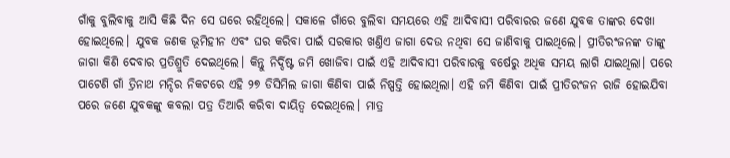ଗାଁକୁ ବୁଲିବାକୁ ଆସି କିଛି ଦିନ ସେ ଘରେ ରହିଥିଲେ। ସକାଳେ ଗାଁରେ ବୁଲିବା ସମୟରେ ଏହି ଆଦିବାସୀ ପରିବାରର ଜଣେ ଯୁବକ ତାଙ୍କର ଦେଖା ହୋଇଥିଲେ। ଯୁବକ ଜଣକ ଭୂମିହୀନ ଏବଂ ଘର କରିବା ପାଇଁ ସରକାର ଖଣ୍ତିଏ ଜାଗା ଦେଉ ନଥିବା ସେ ଜାଣିବାକୁ ପାଇଥିଲେ। ପ୍ରୀତିରଂଜନଙ୍କ ତାଙ୍କୁ ଜାଗା କିଣି ଦେବାର ପ୍ରତିଶ୍ରୁତି ଦେଇଥିଲେ। କିନ୍ତୁ ନିର୍ଦ୍ଦିଷ୍ଟ ଜମି ଖୋଜିବା ପାଇଁ ଏହି ଆଦିବାସୀ ପରିବାରକୁ ବର୍ଷେରୁ ଅଧିକ ସମୟ ଲାଗି ଯାଇଥିଲା। ପରେ ପାଟେଣି ଗାଁ ତ୍ରିନାଥ ମନ୍ଦିର ନିକଟରେ ଏହି ୨୭ ଡିସିମିଲ ଜାଗା କିଣିବା ପାଇଁ ନିଷ୍ପତ୍ତି ହୋଇଥିଲା। ଏହି ଜମି କିଣିବା ପାଇଁ ପ୍ରୀତିରଂଜନ ରାଜି ହୋଇଯିବା ପରେ ଜଣେ ଯୁବକଙ୍କୁ କବଲା ପତ୍ର ତିଆରି କରିବା ଦାୟିତ୍ବ ଦେଇଥିଲେ। ମାତ୍ର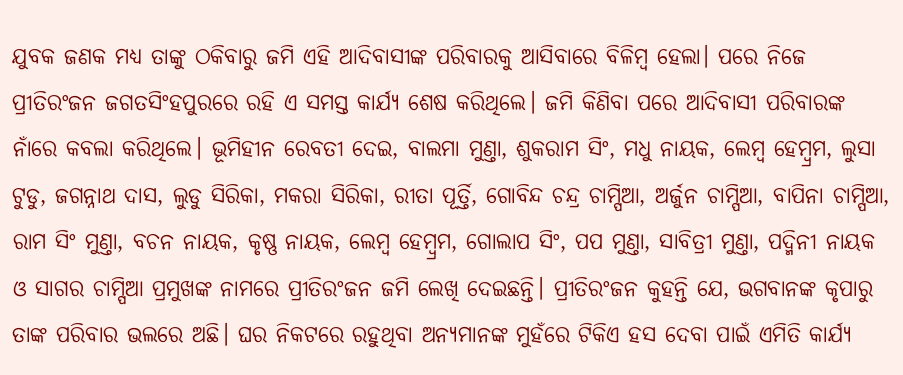ଯୁବକ ଜଣକ ମଧ୍ୟ ତାଙ୍କୁ ଠକିବାରୁ ଜମି ଏହି ଆଦିବାସୀଙ୍କ ପରିବାରକୁ ଆସିବାରେ ବିଳିମ୍ବ ହେଲା। ପରେ ନିଜେ ପ୍ରୀତିରଂଜନ ଜଗତସିଂହପୁରରେ ରହ‌ି ଏ ସମସ୍ତ କାର୍ଯ୍ୟ ଶେଷ କରିଥିଲେ। ଜମି କିଣିବା ପରେ ଆଦିବାସୀ ପରିବାରଙ୍କ ନାଁରେ କବଲା କରିଥିଲେ। ଭୂମିହୀନ ରେବତୀ ଦେଇ, ବାଲମା ମୁଣ୍ତା, ଶୁକରାମ ସିଂ, ମଧୁ ନାୟକ, ଲେମ୍ବ ହେମ୍ବ୍ରମ, ଲୁସା ଟୁଡୁ, ଜଗନ୍ନାଥ ଦାସ, ଲୁଡୁ ସିରିକା, ମକରା ସିରିକା, ରୀତା ପୂର୍ତ୍ତି, ଗୋବିନ୍ଦ ଚନ୍ଦ୍ର ଚାମ୍ପିଆ, ଅର୍ଜୁନ ଚାମ୍ପିଆ, ବାପିନା ଚାମ୍ପିଆ, ରାମ ସିଂ ମୁଣ୍ତା, ବଚନ ନାୟକ, କୃଷ୍ଣ ନାୟକ, ଲେମ୍ବ ହେମ୍ବ୍ରମ, ଗୋଲାପ ସିଂ, ପପ ମୁଣ୍ତା, ସାବିତ୍ରୀ ମୁଣ୍ତା, ପଦ୍ମିନୀ ନାୟକ ଓ ସାଗର ଚାମ୍ପିଆ ପ୍ରମୁଖଙ୍କ ନାମରେ ପ୍ରୀତିରଂଜନ ଜମି ଲେଖି ଦେଇଛନ୍ତି। ପ୍ରୀତିରଂଜନ କୁହନ୍ତି ଯେ, ଭଗବାନଙ୍କ କୃପାରୁ ତାଙ୍କ ପରିବାର ଭଲରେ ଅଛି। ଘର ନିକଟରେ ରହୁଥିବା ଅନ୍ୟମାନଙ୍କ ମୁହଁରେ ଟିକିଏ ହସ ଦେବା ପାଇଁ ଏମିତି କାର୍ଯ୍ୟ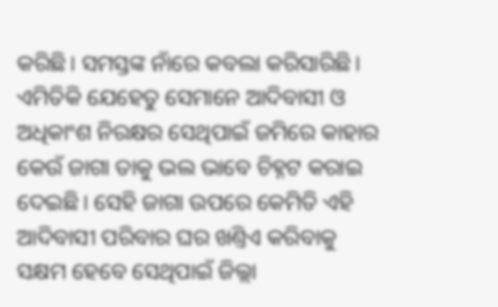କରିଛି। ସମସ୍ତଙ୍କ ନାଁରେ କବଲା କରିସାରିଛି। ଏମିତିକି ଯେହେତୁ ସେମାନେ ଆଦିବାସୀ ଓ ଅଧିକାଂଶ ନିରକ୍ଷର ସେଥିପାଇଁ ଜମିରେ କାହାର କେଉଁ ଜାଗା ତାକୁ ଭଲ ଭାବେ ଚିହ୍ନଟ କରାଇ ଦେଇଛି। ସେହି ଜାଗା ଉପରେ କେମିତି ଏହି ଆଦିବାସୀ ପରିବାର ଘର ଖଣ୍ତିଏ କରିବାକୁ ସକ୍ଷମ ହେବେ ସେଥିପାଇଁ ଜିଲ୍ଲା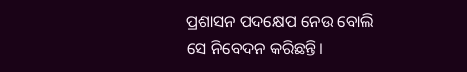ପ୍ରଶାସନ ପଦକ୍ଷେପ ନେଉ ବୋଲି ସେ ନିବେଦନ କରିଛନ୍ତି।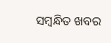ସମ୍ବନ୍ଧିତ ଖବର